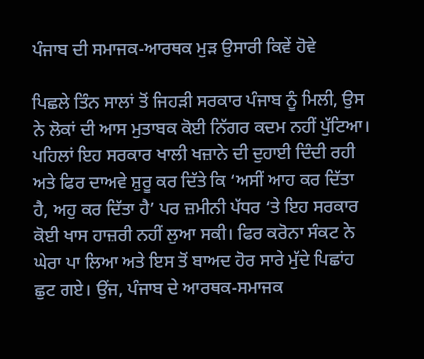ਪੰਜਾਬ ਦੀ ਸਮਾਜਕ-ਆਰਥਕ ਮੁੜ ਉਸਾਰੀ ਕਿਵੇਂ ਹੋਵੇ

ਪਿਛਲੇ ਤਿੰਨ ਸਾਲਾਂ ਤੋਂ ਜਿਹੜੀ ਸਰਕਾਰ ਪੰਜਾਬ ਨੂੰ ਮਿਲੀ, ਉਸ ਨੇ ਲੋਕਾਂ ਦੀ ਆਸ ਮੁਤਾਬਕ ਕੋਈ ਨਿੱਗਰ ਕਦਮ ਨਹੀਂ ਪੁੱਟਿਆ। ਪਹਿਲਾਂ ਇਹ ਸਰਕਾਰ ਖਾਲੀ ਖਜ਼ਾਨੇ ਦੀ ਦੁਹਾਈ ਦਿੰਦੀ ਰਹੀ ਅਤੇ ਫਿਰ ਦਾਅਵੇ ਸ਼ੁਰੂ ਕਰ ਦਿੱਤੇ ਕਿ ‘ਅਸੀਂ ਆਹ ਕਰ ਦਿੱਤਾ ਹੈ, ਅਹੁ ਕਰ ਦਿੱਤਾ ਹੈ’ ਪਰ ਜ਼ਮੀਨੀ ਪੱਧਰ ‘ਤੇ ਇਹ ਸਰਕਾਰ ਕੋਈ ਖਾਸ ਹਾਜ਼ਰੀ ਨਹੀਂ ਲੁਆ ਸਕੀ। ਫਿਰ ਕਰੋਨਾ ਸੰਕਟ ਨੇ ਘੇਰਾ ਪਾ ਲਿਆ ਅਤੇ ਇਸ ਤੋਂ ਬਾਅਦ ਹੋਰ ਸਾਰੇ ਮੁੱਦੇ ਪਿਛਾਂਹ ਛੁਟ ਗਏ। ਉਂਜ, ਪੰਜਾਬ ਦੇ ਆਰਥਕ-ਸਮਾਜਕ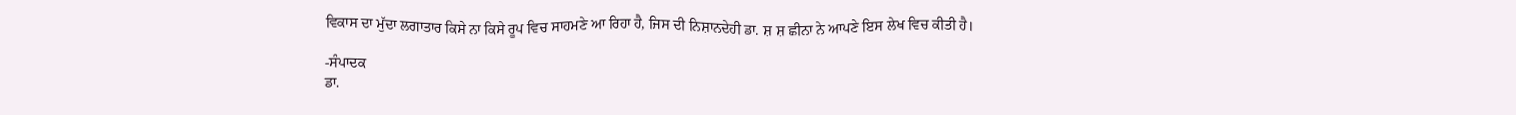ਵਿਕਾਸ ਦਾ ਮੁੱਦਾ ਲਗਾਤਾਰ ਕਿਸੇ ਨਾ ਕਿਸੇ ਰੂਪ ਵਿਚ ਸਾਹਮਣੇ ਆ ਰਿਹਾ ਹੈ, ਜਿਸ ਦੀ ਨਿਸ਼ਾਨਦੇਹੀ ਡਾ. ਸ਼ ਸ਼ ਛੀਨਾ ਨੇ ਆਪਣੇ ਇਸ ਲੇਖ ਵਿਚ ਕੀਤੀ ਹੈ।

-ਸੰਪਾਦਕ
ਡਾ.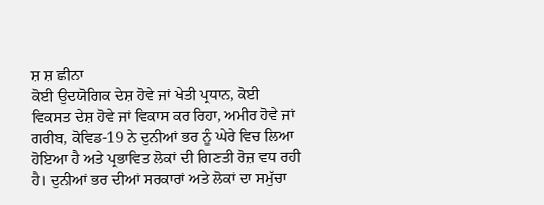ਸ਼ ਸ਼ ਛੀਨਾ
ਕੋਈ ਉਦਯੋਗਿਕ ਦੇਸ਼ ਹੋਵੇ ਜਾਂ ਖੇਤੀ ਪ੍ਰਧਾਨ, ਕੋਈ ਵਿਕਸਤ ਦੇਸ਼ ਹੋਵੇ ਜਾਂ ਵਿਕਾਸ ਕਰ ਰਿਹਾ, ਅਮੀਰ ਹੋਵੇ ਜਾਂ ਗਰੀਬ, ਕੋਵਿਡ-19 ਨੇ ਦੁਨੀਆਂ ਭਰ ਨੂੰ ਘੇਰੇ ਵਿਚ ਲਿਆ ਹੋਇਆ ਹੈ ਅਤੇ ਪ੍ਰਭਾਵਿਤ ਲੋਕਾਂ ਦੀ ਗਿਣਤੀ ਰੋਜ਼ ਵਧ ਰਹੀ ਹੈ। ਦੁਨੀਆਂ ਭਰ ਦੀਆਂ ਸਰਕਾਰਾਂ ਅਤੇ ਲੋਕਾਂ ਦਾ ਸਮੁੱਚਾ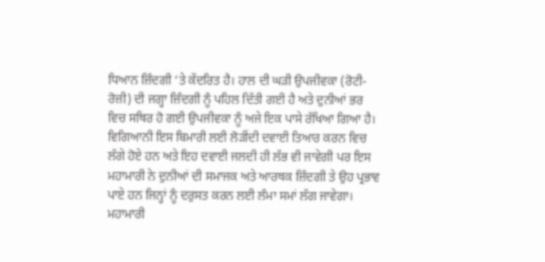ਧਿਆਨ ਜ਼ਿੰਦਗੀ ‘ਤੇ ਕੇਂਦਰਿਤ ਹੈ। ਹਾਲ ਦੀ ਘੜੀ ਉਪਜੀਵਕਾ (ਰੋਟੀ-ਰੋਜ਼ੀ) ਦੀ ਜਗ੍ਹਾ ਜ਼ਿੰਦਗੀ ਨੂੰ ਪਹਿਲ ਦਿੱਤੀ ਗਈ ਹੈ ਅਤੇ ਦੁਨੀਆਂ ਭਰ ਵਿਚ ਸਥਿਰ ਹੋ ਗਈ ਉਪਜੀਵਕਾ ਨੂੰ ਅਜੇ ਇਕ ਪਾਸੇ ਰੱਖਿਆ ਗਿਆ ਹੈ। ਵਿਗਿਆਨੀ ਇਸ ਬਿਮਾਰੀ ਲਈ ਲੋੜੀਂਦੀ ਦਵਾਈ ਤਿਆਰ ਕਰਨ ਵਿਚ ਲੱਗੇ ਹੋਏ ਹਨ ਅਤੇ ਇਹ ਦਵਾਈ ਜਲਦੀ ਹੀ ਲੱਭ ਵੀ ਜਾਵੇਗੀ ਪਰ ਇਸ ਮਹਾਮਾਰੀ ਨੇ ਦੁਨੀਆਂ ਦੀ ਸਮਾਜਕ ਅਤੇ ਆਰਥਕ ਜ਼ਿੰਦਗੀ ਤੇ ਉਹ ਪ੍ਰਭਾਵ ਪਾਏ ਹਨ ਜਿਨ੍ਹਾਂ ਨੂੰ ਦਰੁਸਤ ਕਰਨ ਲਈ ਲੰਮਾ ਸਮਾਂ ਲੱਗ ਜਾਵੇਗਾ।
ਮਹਾਮਾਰੀ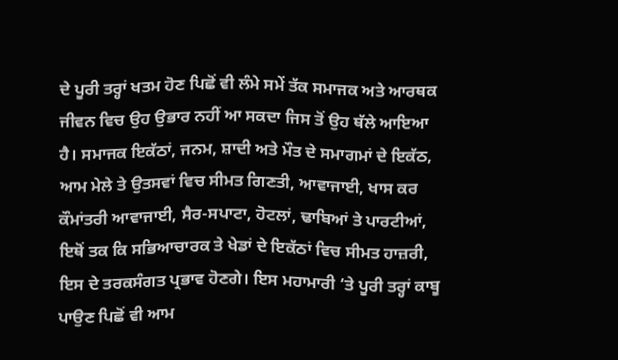ਦੇ ਪੂਰੀ ਤਰ੍ਹਾਂ ਖਤਮ ਹੋਣ ਪਿਛੋਂ ਵੀ ਲੰਮੇ ਸਮੇਂ ਤੱਕ ਸਮਾਜਕ ਅਤੇ ਆਰਥਕ ਜੀਵਨ ਵਿਚ ਉਹ ਉਭਾਰ ਨਹੀਂ ਆ ਸਕਦਾ ਜਿਸ ਤੋਂ ਉਹ ਥੱਲੇ ਆਇਆ ਹੈ। ਸਮਾਜਕ ਇਕੱਠਾਂ, ਜਨਮ, ਸ਼ਾਦੀ ਅਤੇ ਮੌਤ ਦੇ ਸਮਾਗਮਾਂ ਦੇ ਇਕੱਠ, ਆਮ ਮੇਲੇ ਤੇ ਉਤਸਵਾਂ ਵਿਚ ਸੀਮਤ ਗਿਣਤੀ, ਆਵਾਜਾਈ, ਖਾਸ ਕਰ ਕੌਮਾਂਤਰੀ ਆਵਾਜਾਈ, ਸੈਰ-ਸਪਾਟਾ, ਹੋਟਲਾਂ, ਢਾਬਿਆਂ ਤੇ ਪਾਰਟੀਆਂ, ਇਥੋਂ ਤਕ ਕਿ ਸਭਿਆਚਾਰਕ ਤੇ ਖੇਡਾਂ ਦੇ ਇਕੱਠਾਂ ਵਿਚ ਸੀਮਤ ਹਾਜ਼ਰੀ, ਇਸ ਦੇ ਤਰਕਸੰਗਤ ਪ੍ਰਭਾਵ ਹੋਣਗੇ। ਇਸ ਮਹਾਮਾਰੀ ‘ਤੇ ਪੂਰੀ ਤਰ੍ਹਾਂ ਕਾਬੂ ਪਾਉਣ ਪਿਛੋਂ ਵੀ ਆਮ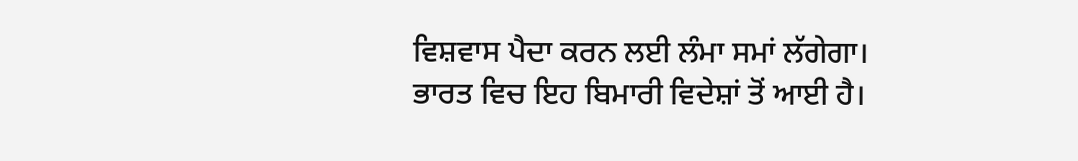ਵਿਸ਼ਵਾਸ ਪੈਦਾ ਕਰਨ ਲਈ ਲੰਮਾ ਸਮਾਂ ਲੱਗੇਗਾ।
ਭਾਰਤ ਵਿਚ ਇਹ ਬਿਮਾਰੀ ਵਿਦੇਸ਼ਾਂ ਤੋਂ ਆਈ ਹੈ।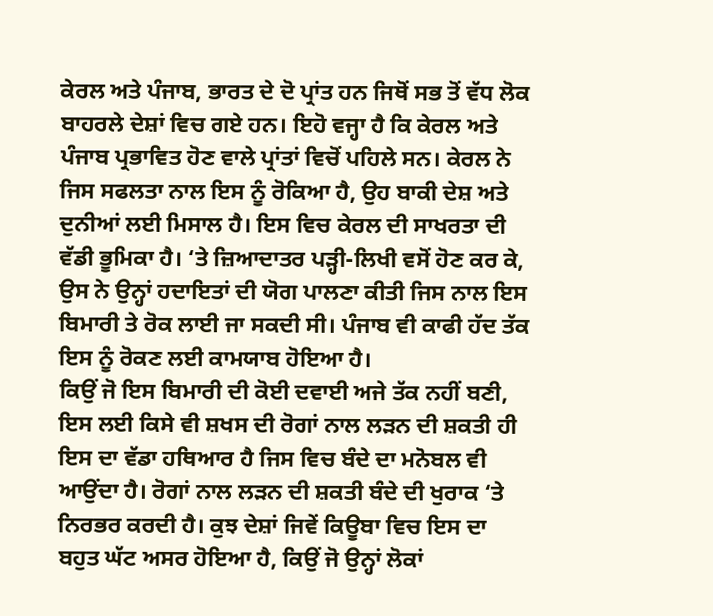ਕੇਰਲ ਅਤੇ ਪੰਜਾਬ, ਭਾਰਤ ਦੇ ਦੋ ਪ੍ਰਾਂਤ ਹਨ ਜਿਥੋਂ ਸਭ ਤੋਂ ਵੱਧ ਲੋਕ ਬਾਹਰਲੇ ਦੇਸ਼ਾਂ ਵਿਚ ਗਏ ਹਨ। ਇਹੋ ਵਜ੍ਹਾ ਹੈ ਕਿ ਕੇਰਲ ਅਤੇ ਪੰਜਾਬ ਪ੍ਰਭਾਵਿਤ ਹੋਣ ਵਾਲੇ ਪ੍ਰਾਂਤਾਂ ਵਿਚੋਂ ਪਹਿਲੇ ਸਨ। ਕੇਰਲ ਨੇ ਜਿਸ ਸਫਲਤਾ ਨਾਲ ਇਸ ਨੂੰ ਰੋਕਿਆ ਹੈ, ਉਹ ਬਾਕੀ ਦੇਸ਼ ਅਤੇ ਦੁਨੀਆਂ ਲਈ ਮਿਸਾਲ ਹੈ। ਇਸ ਵਿਚ ਕੇਰਲ ਦੀ ਸਾਖਰਤਾ ਦੀ ਵੱਡੀ ਭੂਮਿਕਾ ਹੈ। ‘ਤੇ ਜ਼ਿਆਦਾਤਰ ਪੜ੍ਹੀ-ਲਿਖੀ ਵਸੋਂ ਹੋਣ ਕਰ ਕੇ, ਉਸ ਨੇ ਉਨ੍ਹਾਂ ਹਦਾਇਤਾਂ ਦੀ ਯੋਗ ਪਾਲਣਾ ਕੀਤੀ ਜਿਸ ਨਾਲ ਇਸ ਬਿਮਾਰੀ ਤੇ ਰੋਕ ਲਾਈ ਜਾ ਸਕਦੀ ਸੀ। ਪੰਜਾਬ ਵੀ ਕਾਫੀ ਹੱਦ ਤੱਕ ਇਸ ਨੂੰ ਰੋਕਣ ਲਈ ਕਾਮਯਾਬ ਹੋਇਆ ਹੈ।
ਕਿਉਂ ਜੋ ਇਸ ਬਿਮਾਰੀ ਦੀ ਕੋਈ ਦਵਾਈ ਅਜੇ ਤੱਕ ਨਹੀਂ ਬਣੀ, ਇਸ ਲਈ ਕਿਸੇ ਵੀ ਸ਼ਖਸ ਦੀ ਰੋਗਾਂ ਨਾਲ ਲੜਨ ਦੀ ਸ਼ਕਤੀ ਹੀ ਇਸ ਦਾ ਵੱਡਾ ਹਥਿਆਰ ਹੈ ਜਿਸ ਵਿਚ ਬੰਦੇ ਦਾ ਮਨੋਬਲ ਵੀ ਆਉਂਦਾ ਹੈ। ਰੋਗਾਂ ਨਾਲ ਲੜਨ ਦੀ ਸ਼ਕਤੀ ਬੰਦੇ ਦੀ ਖੁਰਾਕ ‘ਤੇ ਨਿਰਭਰ ਕਰਦੀ ਹੈ। ਕੁਝ ਦੇਸ਼ਾਂ ਜਿਵੇਂ ਕਿਊਬਾ ਵਿਚ ਇਸ ਦਾ ਬਹੁਤ ਘੱਟ ਅਸਰ ਹੋਇਆ ਹੈ, ਕਿਉਂ ਜੋ ਉਨ੍ਹਾਂ ਲੋਕਾਂ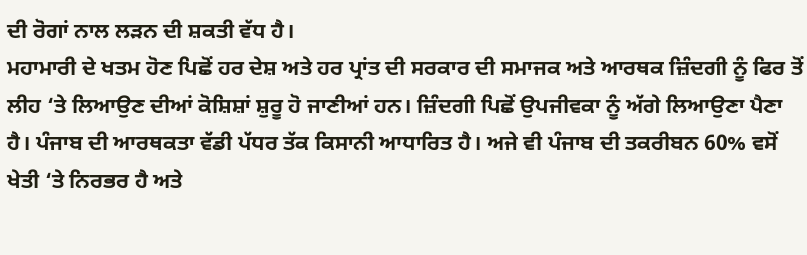ਦੀ ਰੋਗਾਂ ਨਾਲ ਲੜਨ ਦੀ ਸ਼ਕਤੀ ਵੱਧ ਹੈ।
ਮਹਾਮਾਰੀ ਦੇ ਖਤਮ ਹੋਣ ਪਿਛੋਂ ਹਰ ਦੇਸ਼ ਅਤੇ ਹਰ ਪ੍ਰਾਂਤ ਦੀ ਸਰਕਾਰ ਦੀ ਸਮਾਜਕ ਅਤੇ ਆਰਥਕ ਜ਼ਿੰਦਗੀ ਨੂੰ ਫਿਰ ਤੋਂ ਲੀਹ ‘ਤੇ ਲਿਆਉਣ ਦੀਆਂ ਕੋਸ਼ਿਸ਼ਾਂ ਸ਼ੁਰੂ ਹੋ ਜਾਣੀਆਂ ਹਨ। ਜ਼ਿੰਦਗੀ ਪਿਛੋਂ ਉਪਜੀਵਕਾ ਨੂੰ ਅੱਗੇ ਲਿਆਉਣਾ ਪੈਣਾ ਹੈ। ਪੰਜਾਬ ਦੀ ਆਰਥਕਤਾ ਵੱਡੀ ਪੱਧਰ ਤੱਕ ਕਿਸਾਨੀ ਆਧਾਰਿਤ ਹੈ। ਅਜੇ ਵੀ ਪੰਜਾਬ ਦੀ ਤਕਰੀਬਨ 60% ਵਸੋਂ ਖੇਤੀ ‘ਤੇ ਨਿਰਭਰ ਹੈ ਅਤੇ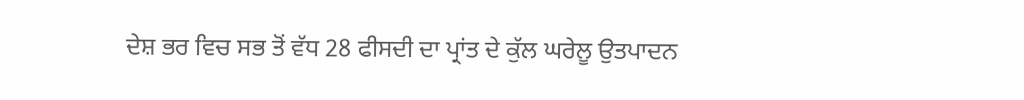ਦੇਸ਼ ਭਰ ਵਿਚ ਸਭ ਤੋਂ ਵੱਧ 28 ਫੀਸਦੀ ਦਾ ਪ੍ਰਾਂਤ ਦੇ ਕੁੱਲ ਘਰੇਲੂ ਉਤਪਾਦਨ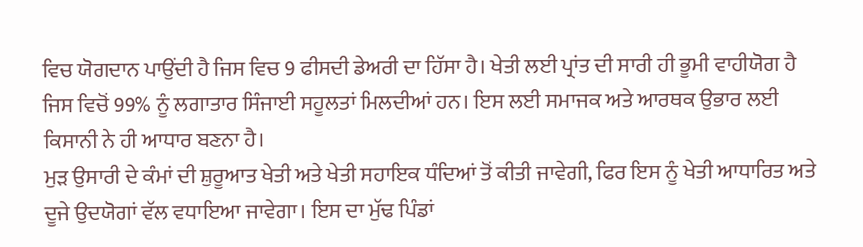ਵਿਚ ਯੋਗਦਾਨ ਪਾਉਂਦੀ ਹੈ ਜਿਸ ਵਿਚ 9 ਫੀਸਦੀ ਡੇਅਰੀ ਦਾ ਹਿੱਸਾ ਹੈ। ਖੇਤੀ ਲਈ ਪ੍ਰਾਂਤ ਦੀ ਸਾਰੀ ਹੀ ਭੂਮੀ ਵਾਹੀਯੋਗ ਹੈ ਜਿਸ ਵਿਚੋਂ 99% ਨੂੰ ਲਗਾਤਾਰ ਸਿੰਜਾਈ ਸਹੂਲਤਾਂ ਮਿਲਦੀਆਂ ਹਨ। ਇਸ ਲਈ ਸਮਾਜਕ ਅਤੇ ਆਰਥਕ ਉਭਾਰ ਲਈ ਕਿਸਾਨੀ ਨੇ ਹੀ ਆਧਾਰ ਬਣਨਾ ਹੈ।
ਮੁੜ ਉਸਾਰੀ ਦੇ ਕੰਮਾਂ ਦੀ ਸ਼ੁਰੂਆਤ ਖੇਤੀ ਅਤੇ ਖੇਤੀ ਸਹਾਇਕ ਧੰਦਿਆਂ ਤੋਂ ਕੀਤੀ ਜਾਵੇਗੀ, ਫਿਰ ਇਸ ਨੂੰ ਖੇਤੀ ਆਧਾਰਿਤ ਅਤੇ ਦੂਜੇ ਉਦਯੋਗਾਂ ਵੱਲ ਵਧਾਇਆ ਜਾਵੇਗਾ। ਇਸ ਦਾ ਮੁੱਢ ਪਿੰਡਾਂ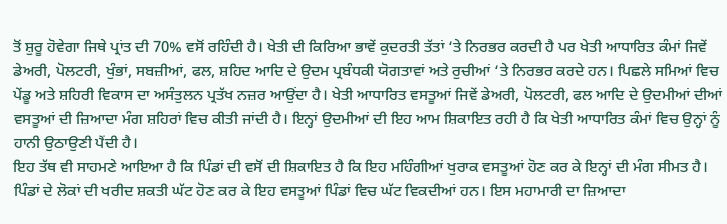ਤੋਂ ਸ਼ੁਰੂ ਹੋਵੇਗਾ ਜਿਥੇ ਪ੍ਰਾਂਤ ਦੀ 70% ਵਸੋਂ ਰਹਿੰਦੀ ਹੈ। ਖੇਤੀ ਦੀ ਕਿਰਿਆ ਭਾਵੇਂ ਕੁਦਰਤੀ ਤੱਤਾਂ ‘ਤੇ ਨਿਰਭਰ ਕਰਦੀ ਹੈ ਪਰ ਖੇਤੀ ਆਧਾਰਿਤ ਕੰਮਾਂ ਜਿਵੇਂ ਡੇਅਰੀ, ਪੋਲਟਰੀ, ਖੁੰਭਾਂ, ਸਬਜ਼ੀਆਂ, ਫਲ, ਸ਼ਹਿਦ ਆਦਿ ਦੇ ਉਦਮ ਪ੍ਰਬੰਧਕੀ ਯੋਗਤਾਵਾਂ ਅਤੇ ਰੁਚੀਆਂ ‘ਤੇ ਨਿਰਭਰ ਕਰਦੇ ਹਨ। ਪਿਛਲੇ ਸਮਿਆਂ ਵਿਚ ਪੇਂਡੂ ਅਤੇ ਸ਼ਹਿਰੀ ਵਿਕਾਸ ਦਾ ਅਸੰਤੁਲਨ ਪ੍ਰਤੱਖ ਨਜ਼ਰ ਆਉਂਦਾ ਹੈ। ਖੇਤੀ ਆਧਾਰਿਤ ਵਸਤੂਆਂ ਜਿਵੇਂ ਡੇਅਰੀ, ਪੋਲਟਰੀ, ਫਲ ਆਦਿ ਦੇ ਉਦਮੀਆਂ ਦੀਆਂ ਵਸਤੂਆਂ ਦੀ ਜ਼ਿਆਦਾ ਮੰਗ ਸ਼ਹਿਰਾਂ ਵਿਚ ਕੀਤੀ ਜਾਂਦੀ ਹੈ। ਇਨ੍ਹਾਂ ਉਦਮੀਆਂ ਦੀ ਇਹ ਆਮ ਸ਼ਿਕਾਇਤ ਰਹੀ ਹੈ ਕਿ ਖੇਤੀ ਆਧਾਰਿਤ ਕੰਮਾਂ ਵਿਚ ਉਨ੍ਹਾਂ ਨੂੰ ਹਾਨੀ ਉਠਾਉਣੀ ਪੈਂਦੀ ਹੈ।
ਇਹ ਤੱਥ ਵੀ ਸਾਹਮਣੇ ਆਇਆ ਹੈ ਕਿ ਪਿੰਡਾਂ ਦੀ ਵਸੋਂ ਦੀ ਸ਼ਿਕਾਇਤ ਹੈ ਕਿ ਇਹ ਮਹਿੰਗੀਆਂ ਖੁਰਾਕ ਵਸਤੂਆਂ ਹੋਣ ਕਰ ਕੇ ਇਨ੍ਹਾਂ ਦੀ ਮੰਗ ਸੀਮਤ ਹੈ। ਪਿੰਡਾਂ ਦੇ ਲੋਕਾਂ ਦੀ ਖਰੀਦ ਸ਼ਕਤੀ ਘੱਟ ਹੋਣ ਕਰ ਕੇ ਇਹ ਵਸਤੂਆਂ ਪਿੰਡਾਂ ਵਿਚ ਘੱਟ ਵਿਕਦੀਆਂ ਹਨ। ਇਸ ਮਹਾਮਾਰੀ ਦਾ ਜ਼ਿਆਦਾ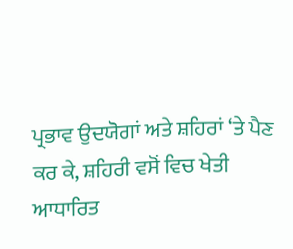ਪ੍ਰਭਾਵ ਉਦਯੋਗਾਂ ਅਤੇ ਸ਼ਹਿਰਾਂ ‘ਤੇ ਪੈਣ ਕਰ ਕੇ, ਸ਼ਹਿਰੀ ਵਸੋਂ ਵਿਚ ਖੇਤੀ ਆਧਾਰਿਤ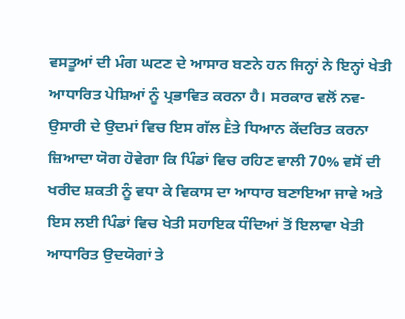ਵਸਤੂਆਂ ਦੀ ਮੰਗ ਘਟਣ ਦੇ ਆਸਾਰ ਬਣਨੇ ਹਨ ਜਿਨ੍ਹਾਂ ਨੇ ਇਨ੍ਹਾਂ ਖੇਤੀ ਆਧਾਰਿਤ ਪੇਸ਼ਿਆਂ ਨੂੰ ਪ੍ਰਭਾਵਿਤ ਕਰਨਾ ਹੈ। ਸਰਕਾਰ ਵਲੋਂ ਨਵ-ਉਸਾਰੀ ਦੇ ਉਦਮਾਂ ਵਿਚ ਇਸ ਗੱਲ Ḕਤੇ ਧਿਆਨ ਕੇਂਦਰਿਤ ਕਰਨਾ ਜ਼ਿਆਦਾ ਯੋਗ ਹੋਵੇਗਾ ਕਿ ਪਿੰਡਾਂ ਵਿਚ ਰਹਿਣ ਵਾਲੀ 70% ਵਸੋਂ ਦੀ ਖਰੀਦ ਸ਼ਕਤੀ ਨੂੰ ਵਧਾ ਕੇ ਵਿਕਾਸ ਦਾ ਆਧਾਰ ਬਣਾਇਆ ਜਾਵੇ ਅਤੇ ਇਸ ਲਈ ਪਿੰਡਾਂ ਵਿਚ ਖੇਤੀ ਸਹਾਇਕ ਧੰਦਿਆਂ ਤੋਂ ਇਲਾਵਾ ਖੇਤੀ ਆਧਾਰਿਤ ਉਦਯੋਗਾਂ ਤੇ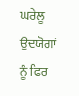ਘਰੇਲੂ ਉਦਯੋਗਾਂ ਨੂੰ ਫਿਰ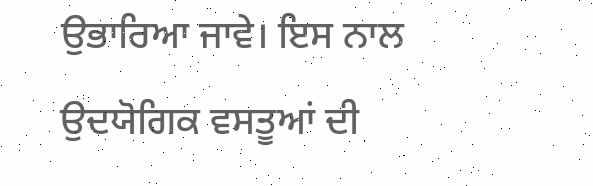ਉਭਾਰਿਆ ਜਾਵੇ। ਇਸ ਨਾਲ ਉਦਯੋਗਿਕ ਵਸਤੂਆਂ ਦੀ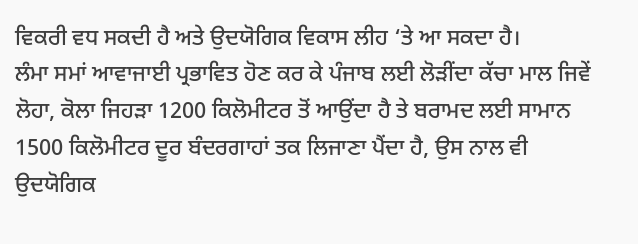ਵਿਕਰੀ ਵਧ ਸਕਦੀ ਹੈ ਅਤੇ ਉਦਯੋਗਿਕ ਵਿਕਾਸ ਲੀਹ ‘ਤੇ ਆ ਸਕਦਾ ਹੈ।
ਲੰਮਾ ਸਮਾਂ ਆਵਾਜਾਈ ਪ੍ਰਭਾਵਿਤ ਹੋਣ ਕਰ ਕੇ ਪੰਜਾਬ ਲਈ ਲੋੜੀਂਦਾ ਕੱਚਾ ਮਾਲ ਜਿਵੇਂ ਲੋਹਾ, ਕੋਲਾ ਜਿਹੜਾ 1200 ਕਿਲੋਮੀਟਰ ਤੋਂ ਆਉਂਦਾ ਹੈ ਤੇ ਬਰਾਮਦ ਲਈ ਸਾਮਾਨ 1500 ਕਿਲੋਮੀਟਰ ਦੂਰ ਬੰਦਰਗਾਹਾਂ ਤਕ ਲਿਜਾਣਾ ਪੈਂਦਾ ਹੈ, ਉਸ ਨਾਲ ਵੀ ਉਦਯੋਗਿਕ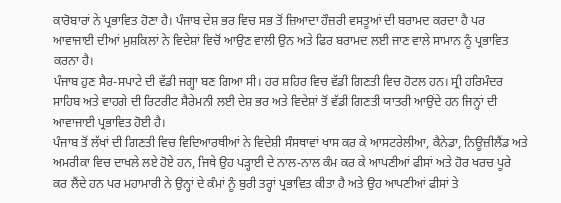ਕਾਰੋਬਾਰਾਂ ਨੇ ਪ੍ਰਭਾਵਿਤ ਹੋਣਾ ਹੈ। ਪੰਜਾਬ ਦੇਸ਼ ਭਰ ਵਿਚ ਸਭ ਤੋਂ ਜ਼ਿਆਦਾ ਹੌਜ਼ਰੀ ਵਸਤੂਆਂ ਦੀ ਬਰਾਮਦ ਕਰਦਾ ਹੈ ਪਰ ਆਵਾਜਾਈ ਦੀਆਂ ਮੁਸ਼ਕਿਲਾਂ ਨੇ ਵਿਦੇਸ਼ਾਂ ਵਿਚੋਂ ਆਉਣ ਵਾਲੀ ਉਨ ਅਤੇ ਫਿਰ ਬਰਾਮਦ ਲਈ ਜਾਣ ਵਾਲੇ ਸਾਮਾਨ ਨੂੰ ਪ੍ਰਭਾਵਿਤ ਕਰਨਾ ਹੈ।
ਪੰਜਾਬ ਹੁਣ ਸੈਰ-ਸਪਾਟੇ ਦੀ ਵੱਡੀ ਜਗ੍ਹਾ ਬਣ ਗਿਆ ਸੀ। ਹਰ ਸ਼ਹਿਰ ਵਿਚ ਵੱਡੀ ਗਿਣਤੀ ਵਿਚ ਹੋਟਲ ਹਨ। ਸ੍ਰੀ ਹਰਿਮੰਦਰ ਸਾਹਿਬ ਅਤੇ ਵਾਹਗੇ ਦੀ ਰਿਟਰੀਟ ਸੈਰੇਮਨੀ ਲਈ ਦੇਸ਼ ਭਰ ਅਤੇ ਵਿਦੇਸ਼ਾਂ ਤੋਂ ਵੱਡੀ ਗਿਣਤੀ ਯਾਤਰੀ ਆਉਂਦੇ ਹਨ ਜਿਨ੍ਹਾਂ ਦੀ ਆਵਾਜਾਈ ਪ੍ਰਭਾਵਿਤ ਹੋਈ ਹੈ।
ਪੰਜਾਬ ਤੋਂ ਲੱਖਾਂ ਦੀ ਗਿਣਤੀ ਵਿਚ ਵਿਦਿਆਰਥੀਆਂ ਨੇ ਵਿਦੇਸ਼ੀ ਸੰਸਥਾਵਾਂ ਖਾਸ ਕਰ ਕੇ ਆਸਟਰੇਲੀਆ, ਕੈਨੇਡਾ, ਨਿਊਜ਼ੀਲੈਂਡ ਅਤੇ ਅਮਰੀਕਾ ਵਿਚ ਦਾਖਲੇ ਲਏ ਹੋਏ ਹਨ, ਜਿਥੇ ਉਹ ਪੜ੍ਹਾਈ ਦੇ ਨਾਲ-ਨਾਲ ਕੰਮ ਕਰ ਕੇ ਆਪਣੀਆਂ ਫੀਸਾਂ ਅਤੇ ਹੋਰ ਖਰਚ ਪੂਰੇ ਕਰ ਲੈਂਦੇ ਹਨ ਪਰ ਮਹਾਮਾਰੀ ਨੇ ਉਨ੍ਹਾਂ ਦੇ ਕੰਮਾਂ ਨੂੰ ਬੁਰੀ ਤਰ੍ਹਾਂ ਪ੍ਰਭਾਵਿਤ ਕੀਤਾ ਹੈ ਅਤੇ ਉਹ ਆਪਣੀਆਂ ਫੀਸਾਂ ਤੇ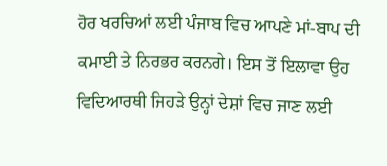ਹੋਰ ਖਰਚਿਆਂ ਲਈ ਪੰਜਾਬ ਵਿਚ ਆਪਣੇ ਮਾਂ-ਬਾਪ ਦੀ ਕਮਾਈ ਤੇ ਨਿਰਭਰ ਕਰਨਗੇ। ਇਸ ਤੋਂ ਇਲਾਵਾ ਉਹ ਵਿਦਿਆਰਥੀ ਜਿਹੜੇ ਉਨ੍ਹਾਂ ਦੇਸ਼ਾਂ ਵਿਚ ਜਾਣ ਲਈ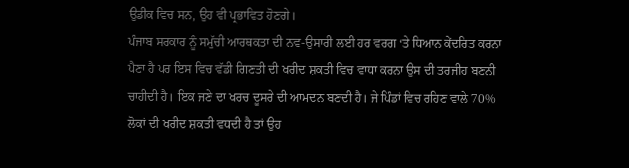ਉਡੀਕ ਵਿਚ ਸਨ, ਉਹ ਵੀ ਪ੍ਰਭਾਵਿਤ ਹੋਣਗੇ।
ਪੰਜਾਬ ਸਰਕਾਰ ਨੂੰ ਸਮੁੱਚੀ ਆਰਥਕਤਾ ਦੀ ਨਵ-ਉਸਾਰੀ ਲਈ ਹਰ ਵਰਗ ‘ਤੇ ਧਿਆਨ ਕੇਂਦਰਿਤ ਕਰਨਾ ਪੈਣਾ ਹੈ ਪਰ ਇਸ ਵਿਚ ਵੱਡੀ ਗਿਣਤੀ ਦੀ ਖਰੀਦ ਸ਼ਕਤੀ ਵਿਚ ਵਾਧਾ ਕਰਨਾ ਉਸ ਦੀ ਤਰਜੀਹ ਬਣਨੀ ਚਾਹੀਦੀ ਹੈ। ਇਕ ਜਣੇ ਦਾ ਖਰਚ ਦੂਸਰੇ ਦੀ ਆਮਦਨ ਬਣਦੀ ਹੈ। ਜੇ ਪਿੰਡਾਂ ਵਿਚ ਰਹਿਣ ਵਾਲੇ 70% ਲੋਕਾਂ ਦੀ ਖਰੀਦ ਸ਼ਕਤੀ ਵਧਦੀ ਹੈ ਤਾਂ ਉਹ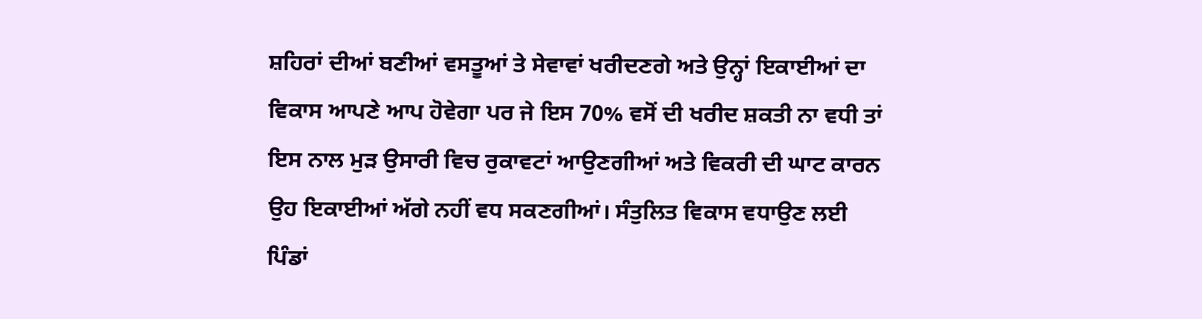ਸ਼ਹਿਰਾਂ ਦੀਆਂ ਬਣੀਆਂ ਵਸਤੂਆਂ ਤੇ ਸੇਵਾਵਾਂ ਖਰੀਦਣਗੇ ਅਤੇ ਉਨ੍ਹਾਂ ਇਕਾਈਆਂ ਦਾ ਵਿਕਾਸ ਆਪਣੇ ਆਪ ਹੋਵੇਗਾ ਪਰ ਜੇ ਇਸ 70% ਵਸੋਂ ਦੀ ਖਰੀਦ ਸ਼ਕਤੀ ਨਾ ਵਧੀ ਤਾਂ ਇਸ ਨਾਲ ਮੁੜ ਉਸਾਰੀ ਵਿਚ ਰੁਕਾਵਟਾਂ ਆਉਣਗੀਆਂ ਅਤੇ ਵਿਕਰੀ ਦੀ ਘਾਟ ਕਾਰਨ ਉਹ ਇਕਾਈਆਂ ਅੱਗੇ ਨਹੀਂ ਵਧ ਸਕਣਗੀਆਂ। ਸੰਤੁਲਿਤ ਵਿਕਾਸ ਵਧਾਉਣ ਲਈ ਪਿੰਡਾਂ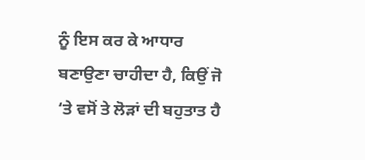ਨੂੰ ਇਸ ਕਰ ਕੇ ਆਧਾਰ ਬਣਾਉਣਾ ਚਾਹੀਦਾ ਹੈ, ਕਿਉਂ ਜੋ ‘ਤੇ ਵਸੋਂ ਤੇ ਲੋੜਾਂ ਦੀ ਬਹੁਤਾਤ ਹੈ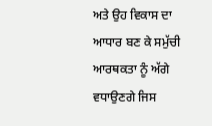ਅਤੇ ਉਹ ਵਿਕਾਸ ਦਾ ਆਧਾਰ ਬਣ ਕੇ ਸਮੁੱਚੀ ਆਰਥਕਤਾ ਨੂੰ ਅੱਗੇ ਵਧਾਉਣਗੇ ਜਿਸ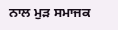ਨਾਲ ਮੁੜ ਸਮਾਜਕ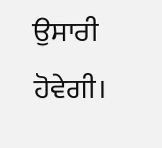ਉਸਾਰੀ ਹੋਵੇਗੀ।